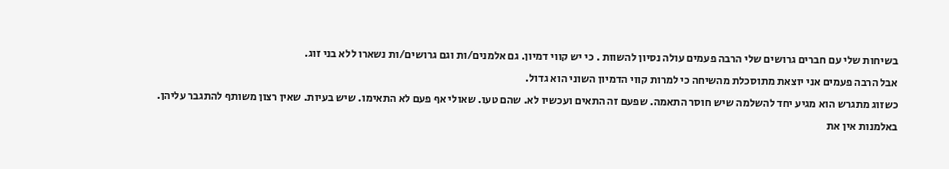בשיחות שלי עם חברים גרושים שלי הרבה פעמים עולה נסיון להשוות . כי יש קווי דמיון. גם אלמנים/ות וגם גרושים/ות נשארו ללא בני זוג.
אבל הרבה פעמים אני יוצאת מתוסכלת מהשיחה כי למרות קווי הדמיון השוני הוא גדול.
כשזוג מתגרש הוא מגיע יחד להשלמה שיש חוסר התאמה. שפעם זה התאים ועכשיו לא. שהם טעו. שאולי אף פעם לא התאימו. שיש בעיות. שאין רצון משותף להתגבר עליהן.
באלמנות אין את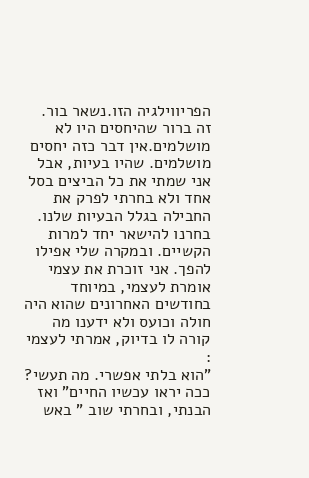הפריווילגיה הזו.נשאר בור. זה ברור שהיחסים היו לא מושלמים.אין דבר כזה יחסים מושלמים. שהיו בעיות, אבל אני שמתי את כל הביצים בסל אחד ולא בחרתי לפרק את החבילה בגלל הבעיות שלנו. בחרנו להישאר יחד למרות הקשיים. ובמקרה שלי אפילו להפך. אני זוכרת את עצמי אומרת לעצמי, במיוחד בחודשים האחרונים שהוא היה חולה וכועס ולא ידענו מה קורה לו בדיוק, אמרתי לעצמי :
"הוא בלתי אפשרי. מה תעשי? ככה יראו עכשיו החיים" ואז הבנתי, ובחרתי שוב " באש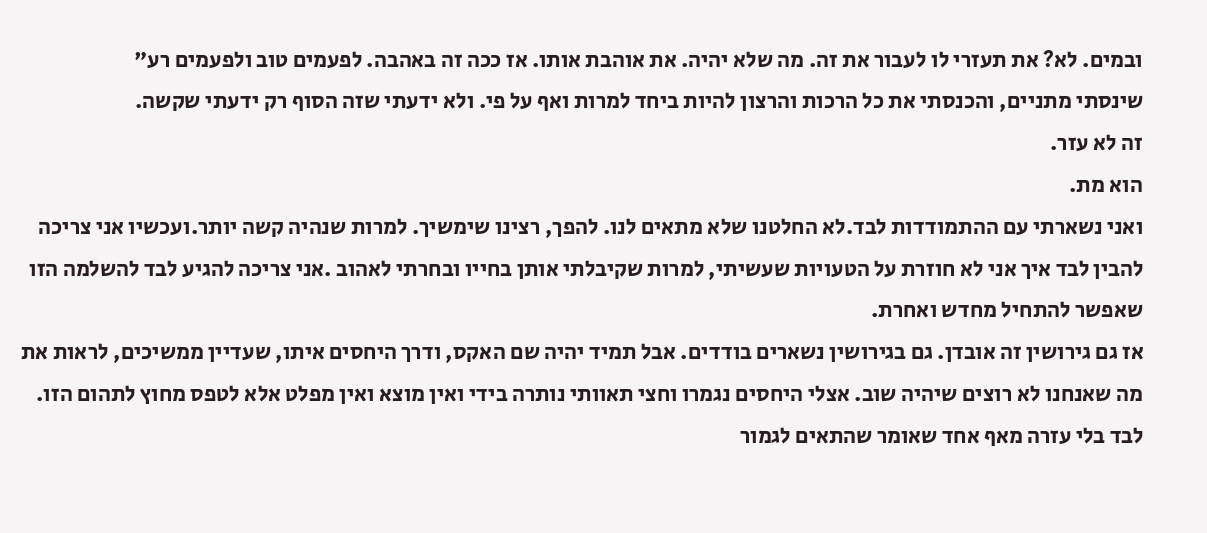ובמים. לא? את תעזרי לו לעבור את זה. מה שלא יהיה. את אוהבת אותו. אז ככה זה באהבה. לפעמים טוב ולפעמים רע"
שינסתי מתניים, והכנסתי את כל הרכות והרצון להיות ביחד למרות ואף על פי. ולא ידעתי שזה הסוף רק ידעתי שקשה.
זה לא עזר.
הוא מת.
ואני נשארתי עם ההתמודדות לבד.לא החלטנו שלא מתאים לנו. להפך, רצינו שימשיך. למרות שנהיה קשה יותר.ועכשיו אני צריכה להבין לבד איך אני לא חוזרת על הטעויות שעשיתי, למרות שקיבלתי אותן בחייו ובחרתי לאהוב .אני צריכה להגיע לבד להשלמה הזו שאפשר להתחיל מחדש ואחרת.
אז גם גירושין זה אובדן. גם בגירושין נשארים בודדים. אבל תמיד יהיה שם האקס, ודרך היחסים איתו, שעדיין ממשיכים, לראות את מה שאנחנו לא רוצים שיהיה שוב. אצלי היחסים נגמרו וחצי תאוותי נותרה בידי ואין מוצא ואין מפלט אלא לטפס מחוץ לתהום הזו. לבד בלי עזרה מאף אחד שאומר שהתאים לגמור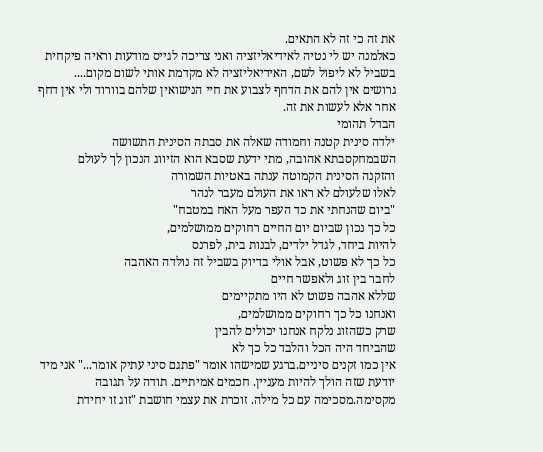את זה כי זה לא התאים.
כאלמנה יש לי נטיה לאידיאליזציה ואני צריכה לגייס מודעות וראיה פיקחית בשביל לא ליפול לשם, האידיאליזציה לא מקדמת אותי לשום מקום....
גרושים אין להם את הדחף לצבוע את חיי הנישואין שלהם בוורוד ולי אין דחף אחר אלא לעשות את זה.
הבדל תהומי
ילדה סינית קטנה וחמודה שאלה את סבתה הסינית התשושה
השבמחקסבתא אהובה, מתי ידעת שסבא הוא הזיווג הנכון לך לעולם
והזקנה הסינית הקמוטה ענתה באטיות השמורה
לאלו שלעולם לא ראו את העולם מעבר לנהר
"ביום שהנחתי את כד העפר מעל האח במטבח"
כל כך נכון שביום יום החיים רחוקים ממושלמים,
להיות ביחד, לגדל ילדים, לבנות בית, לפרנס
כל כך לא פשוט, אבל אולי בדיוק בשביל זה נולדה האהבה
לחבר בין זוג ולאפשר חיים
שללא אהבה פשוט לא היו מתקיימים
ואנחנו כל כך רחוקים ממושלמים,
שרק כשהזוג נלקח אנחנו יכולים להבין
שהביחד היה הכל והלבד כל כך לא
אין כמו זקנים סיניים.ברגע שמישהו אומר "פתגם סיני עתיק אומר..." אני מיד יודעת שזה הולך להיות מעניין. חכמים אמיתיים. תודה על תגובה מקסימה.מסכימה עם כל מילה. זוכרת את עצמי חושבת "זוג זו יחידת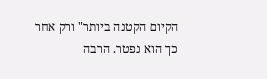הקיום הקטנה ביותר" ורק אחר כך הוא נפטר. הרבה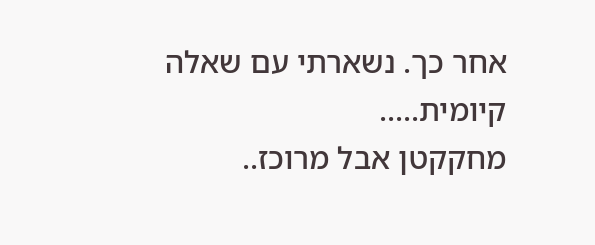אחר כך. נשארתי עם שאלה קיומית.....
מחקקטן אבל מרוכז..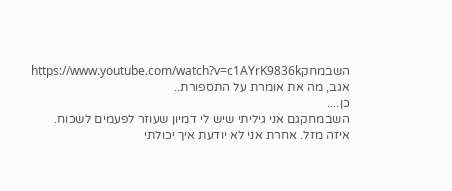השבמחקhttps://www.youtube.com/watch?v=c1AYrK9836k
אגב, מה את אומרת על התספורת..
כן....
השבמחקגם אני גיליתי שיש לי דמיון שעוזר לפעמים לשכוח.
איזה מזל. אחרת אני לא יודעת איך יכולתי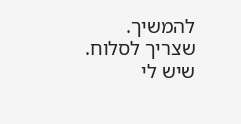להמשיך.
שצריך לסלוח. שיש לי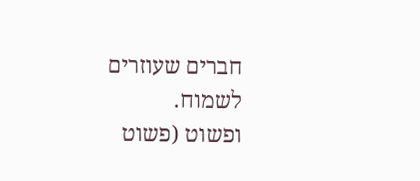חברים שעוזרים לשמוח.
ופשוט (פשוט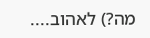מה?) לאהוב....